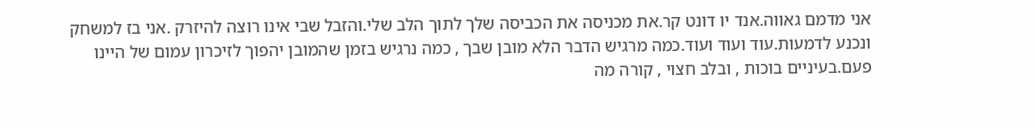אני מדמם גאווה.אנד יו דונט קר.את מכניסה את הכביסה שלך לתוך הלב שלי.והזבל שבי אינו רוצה להיזרק .אני בז למשחק ונכנע לדמעות.עוד ועוד ועוד.כמה מרגיש הדבר הלא מובן שבך , כמה נרגיש בזמן שהמובן יהפוך לזיכרון עמום של היינו פעם.בעיניים בוכות , ובלב חצוי , קורה מה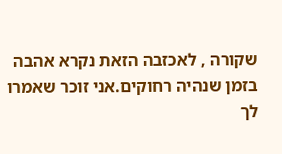שקורה , לאכזבה הזאת נקרא אהבה בזמן שנהיה רחוקים.אני זוכר שאמרו לך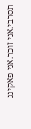תסרבי.אני זוכר.אני פאקינג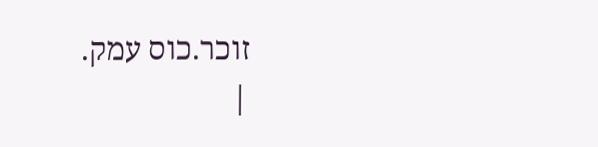זוכר.כוס עמק.
|